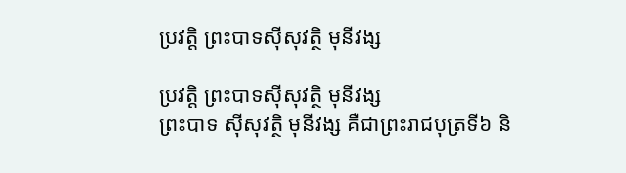ប្រវត្តិ ព្រះបាទស៊ីសុវត្ថិ មុនីវង្ស

ប្រវត្តិ ព្រះបាទស៊ីសុវត្ថិ មុនីវង្ស
ព្រះបាទ ស៊ីសុវត្ថិ មុនីវង្ស គឺជាព្រះរាជបុត្រទី៦ និ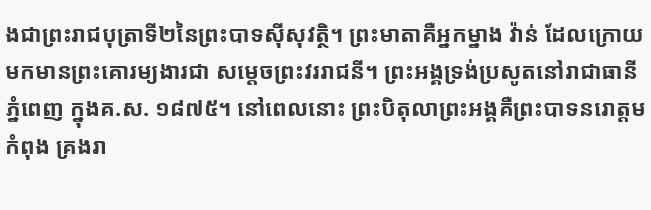ងជាព្រះរាជបុត្រាទី២នៃព្រះបាទស៊ីសុវត្ថិ។ ព្រះមាតាគឺអ្នកម្នាង វ៉ាន់ ដែលក្រោយមកមានព្រះគោរម្យងារជា សម្តេចព្រះវររាជនី។ ព្រះអង្គទ្រង់ប្រសូតនៅរាជាធានីភ្នំពេញ ក្នុងគ.ស. ១៨៧៥។ នៅពេលនោះ ព្រះបិតុលាព្រះអង្គគឺព្រះបាទនរោត្តមកំពុង គ្រងរា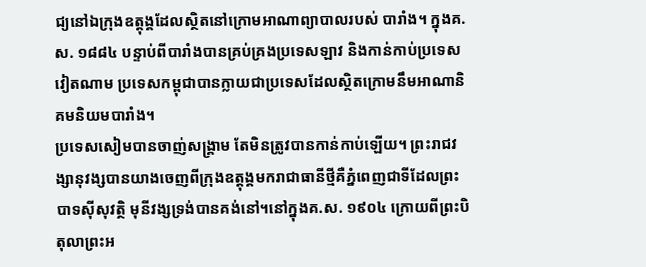ជ្យនៅឯក្រុងឧត្តុង្គដែលស្ថិតនៅក្រោមអាណាព្យាបាលរបស់ បារាំង។ ក្នុងគ.ស. ១៨៨៤ បន្ទាប់ពីបារាំងបានគ្រប់គ្រងប្រទេសឡាវ និងកាន់កាប់ប្រទេសវៀតណាម ប្រទេសកម្ពុជាបានក្លាយជាប្រទេសដែលស្ថិតក្រោមនឹមអាណានិគមនិយមបារាំង។
ប្រទេសសៀមបានចាញ់សង្គ្រាម តែមិនត្រូវបានកាន់កាប់ឡើយ។ ព្រះរាជវង្សានុវង្សបានយាងចេញពីក្រុងឧត្តុង្គមករាជាធានីថ្មីគឺភ្នំពេញជាទីដែលព្រះបាទស៊ីសុវត្ថិ មុនីវង្សទ្រង់បានគង់នៅ។នៅក្នុងគ.ស. ១៩០៤ ក្រោយពីព្រះបិតុលាព្រះអ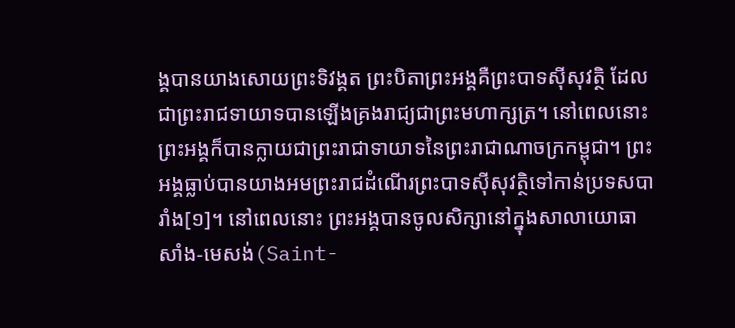ង្គបានយាងសោយព្រះទិវង្គត ព្រះបិតាព្រះអង្គគឺព្រះបាទស៊ីសុវត្ថិ ដែលជាព្រះរាជទាយាទបានឡើងគ្រងរាជ្យជាព្រះមហាក្សត្រ។ នៅពេលនោះ ព្រះអង្គក៏បានក្លាយជាព្រះរាជាទាយាទនៃព្រះរាជាណាចក្រកម្ពុជា។ ព្រះអង្គធ្លាប់បានយាងអមព្រះរាជដំណើរព្រះបាទស៊ីសុវត្ថិទៅកាន់ប្រទសបារាំង[១]។ នៅពេលនោះ ព្រះអង្គបានចូលសិក្សានៅក្នុងសាលាយោធា សាំង-មេសង់(Saint-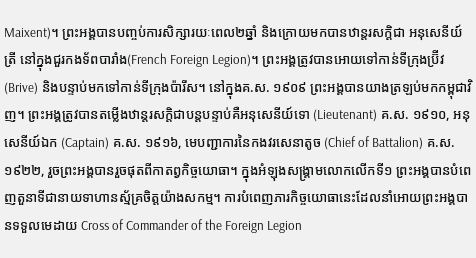Maixent)។ ព្រះអង្គបានបញ្ចប់ការសិក្សារយៈពេល២ឆ្នាំ និងក្រោយមកបានឋាន្តរសក្តិជា អនុសេនីយ៍ត្រី នៅក្នុងជួរកងទ័ពបារាំង(French Foreign Legion)។ ព្រះអង្គត្រូវបានអោយទៅកាន់ទីក្រុងប្រ៊ីវ (Brive) និងបន្ទាប់មកទៅកាន់ទីក្រុងប៉ារីស។ នៅក្នុងគ.ស. ១៩០៩ ព្រះអង្គបានយាងត្រឡប់មកកម្ពុជាវិញ។ ព្រះអង្គត្រូវបានតម្លើងឋាន្តរសក្តិជាបន្តបន្ទាប់គឺអនុសេនីយ៍ទោ (Lieutenant) គ.ស. ១៩១០, អនុសេនីយ៍ឯក (Captain) គ.ស. ១៩១៦, មេបញ្ជាការនៃកងវរសេនាតូច (Chief of Battalion) គ.ស. ១៩២២, រួចព្រះអង្គបានរួចផុតពីកាតព្វកិច្ចយោធា។ ក្នុងអំឡុងសង្គ្រាមលោកលើកទី១ ព្រះអង្គបានបំពេញតួនាទីជានាយទាហានស្ម័គ្រចិត្តយ៉ាងសកម្ម។ ការបំពេញភារកិច្ចយោធានេះដែលនាំអោយព្រះអង្គបានទទួលមេដាយ Cross of Commander of the Foreign Legion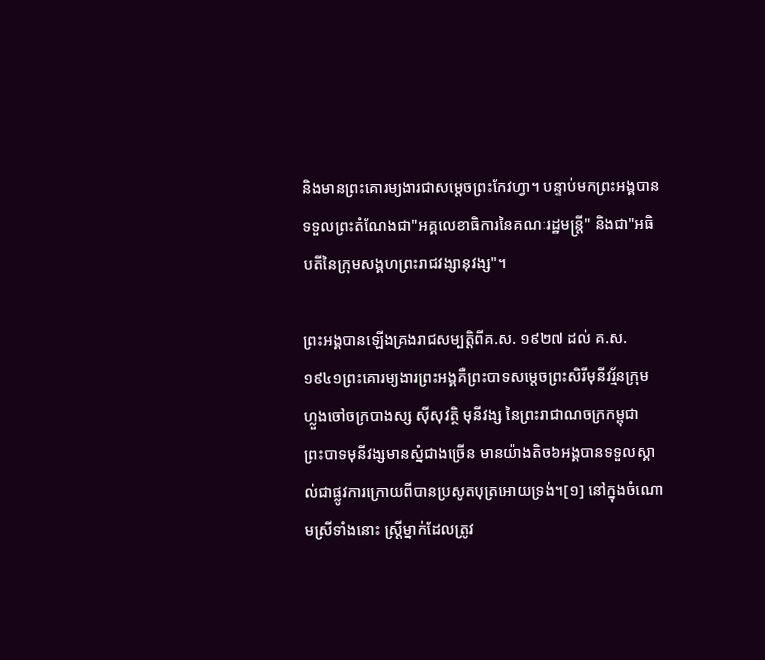និងមានព្រះគោរម្យងារជាសម្តេចព្រះកែវហ្វា។ បន្ទាប់មកព្រះអង្គបានទទួលព្រះតំណែងជា"អគ្គលេខាធិការនៃគណៈរដ្ឋមន្រ្តី" និងជា"អធិបតីនៃក្រុមសង្គហព្រះរាជវង្សានុវង្ស"។

ព្រះអង្គបានឡើងគ្រងរាជសម្បត្តិពីគ.ស. ១៩២៧ ដល់ គ.ស. ១៩៤១ព្រះគោរម្យងារព្រះអង្គគឺព្រះបាទសម្តេចព្រះសិរីមុនីវរ្ម័នក្រុមហ្លួងចៅចក្របាងស្ស ស៊ីសុវត្ថិ មុនីវង្ស នៃព្រះរាជាណចក្រកម្ពុជា ព្រះបាទមុនីវង្សមានស្នំជាងច្រើន មានយ៉ាងតិច៦អង្គបានទទួលស្គាល់ជាផ្លូវការក្រោយពីបានប្រសូតបុត្រអោយទ្រង់។[១] នៅក្នុងចំណោមស្រីទាំងនោះ ស្រ្តីម្នាក់ដែលត្រូវ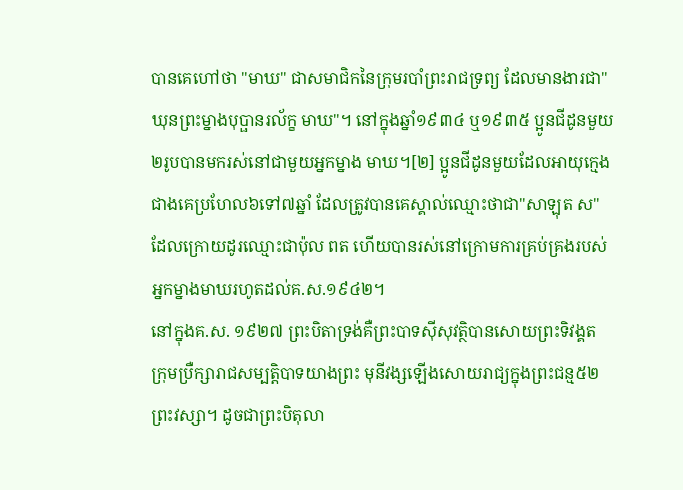បានគេហៅថា "មាឃ" ជាសមាជិកនៃក្រុមរបាំព្រះរាជទ្រព្យ ដែលមានងារជា"ឃុនព្រះម្នាងបុប្ផានរល័ក្ខ មាឃ"។ នៅក្នុងឆ្នាំ១៩៣៤ ឬ១៩៣៥ ប្អូនជីដូនមួយ២រូបបានមករស់នៅជាមួយអ្នកម្នាង មាឃ។[២] ប្អូនជីដូនមួយដែលអាយុក្មេងជាងគេប្រហែល៦ទៅ៧ឆ្នាំ ដែលត្រូវបានគេស្គាល់ឈ្មោះថាជា"សាឡុត ស" ដែលក្រោយដូរឈ្មោះជាប៉ុល ពត ហើយបានរស់នៅក្រោមការគ្រប់គ្រងរបស់អ្នកម្នាងមាឃរហូតដល់គ.ស.១៩៤២។
នៅក្នុងគ.ស. ១៩២៧ ព្រះបិតាទ្រង់គឺព្រះបាទស៊ីសុវត្ថិបានសោយព្រះទិវង្គត ក្រុមប្រឺក្សារាជសម្បត្តិបាទយាងព្រះ មុនីវង្សឡើងសោយរាជ្យក្នុងព្រះជន្ម៥២ព្រះវស្សា។ ដូចជាព្រះបិតុលា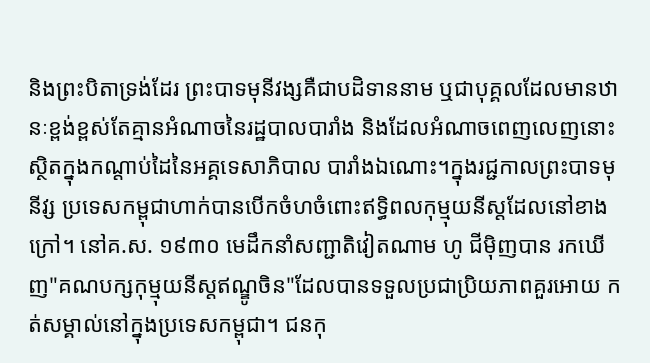និងព្រះបិតាទ្រង់ដែរ ព្រះបាទមុនីវង្សគឺជាបដិទាននាម ឬជាបុគ្គលដែលមានឋានៈខ្ពង់ខ្ពស់តែគ្មានអំណាចនៃរដ្ឋបាលបារាំង និងដែលអំណាចពេញលេញនោះស្ថិតក្នុងកណ្តាប់ដៃនៃអគ្គទេសាភិបាល បារាំងឯណោះ។ក្នុងរជ្ជកាលព្រះបាទមុនីវ្ស ប្រទេសកម្ពុជាហាក់បានបើកចំហចំពោះឥទ្ធិពលកុម្មុយនីស្តដែលនៅខាង ក្រៅ។ នៅគ.ស. ១៩៣០ មេដឹកនាំសញ្ជាតិវៀតណាម ហូ ជីម៉ិញបាន រកឃើញ"គណបក្សកុម្មុយនីស្តឥណ្ឌូចិន"ដែលបានទទួលប្រជាប្រិយភាពគួរអោយ កត់សម្គាល់នៅក្នុងប្រទេសកម្ពុជា។ ជនកុ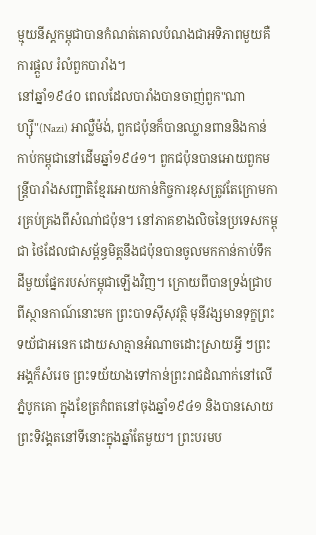ម្មុយនីស្តកម្ពុជាបានកំណត់គោលបំណងជាអទិភាពមួយគឺការផ្តួល រំលំពួកបារាំង។
នៅឆ្នាំ១៩៤០ ពេលដែលបារាំងបានចាញ់ពួក"ណាហ្ស៊ី"(Nazi) អាល្លឺម៉ង់, ពួកជប៉ុនក៏បានឈ្លានពាននិងកាន់កាប់កម្ពុជានៅដើមឆ្នាំ១៩៤១។ ពួកជប៉ុនបានអោយពួកមន្រ្តីបារាំងសញ្ជាតិខ្មែរអោយកាន់កិច្ចការខុសត្រូវតែក្រោមការគ្រប់គ្រងពីសំណា់ជប៉ុន។ នៅភាគខាងលិចនៃប្រទេសកម្ពុជា ថៃដែលជាសម្ព័ន្ធមិត្តនឹងជប៉ុនបានចូលមកកាន់កាប់ទឹកដីមួយផ្នែករបស់កម្ពុជាឡើងវិញ។ ក្រោយពីបានទ្រង់ជ្រាបពីស្ថានកាណ៍នោះមក ព្រះបាទស៊ីសុវត្ថិ មុនីវង្សមានទុក្ខព្រះទយ័ជាអនេក ដោយសាគ្មានអំណាចដោះស្រាយអ្វី ៗព្រះអង្គក៏សំរេច ព្រះទយ័យាងទៅកាន់ព្រះរាជដំណាក់នៅលើភ្នំបូកគោ ក្នុងខែត្រកំពតនៅចុងឆ្នាំ១៩៤១ និងបានសោយព្រះទិវង្គតនៅទីនោះក្នុងឆ្នាំតែមួយ។ ព្រះបរមប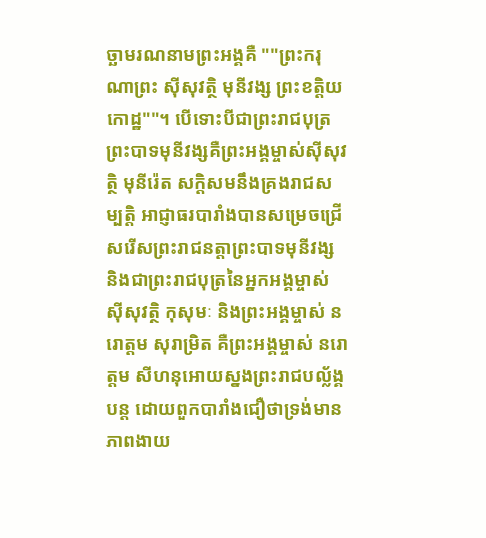ច្ឆាមរណនាមព្រះអង្គគឺ ""ព្រះករុណាព្រះ ស៊ីសុវត្ថិ មុនីវង្ស ព្រះខត្តិយកោដ្ឋ""។ បើទោះបីជាព្រះរាជបុត្រព្រះបាទមុនីវង្សគឺព្រះអង្គម្ចាស់ស៊ីសុវត្ថិ មុនីរ៉េត សក្តិសមនឹងគ្រងរាជសម្បត្តិ អាជ្ញាធរបារាំងបានសម្រេចជ្រើសរើសព្រះរាជនត្តាព្រះបាទមុនីវង្ស និងជាព្រះរាជបុត្រនៃអ្នកអង្គម្ចាស់ ស៊ីសុវត្ថិ កុសុមៈ និងព្រះអង្គម្ចាស់ នរោត្តម សុរាម្រិត គឺព្រះអង្គម្ចាស់ នរោត្តម សីហនុអោយស្នងព្រះរាជបល្ល័ង្គបន្ត ដោយពួកបារាំងជឿថាទ្រង់មានភាពងាយ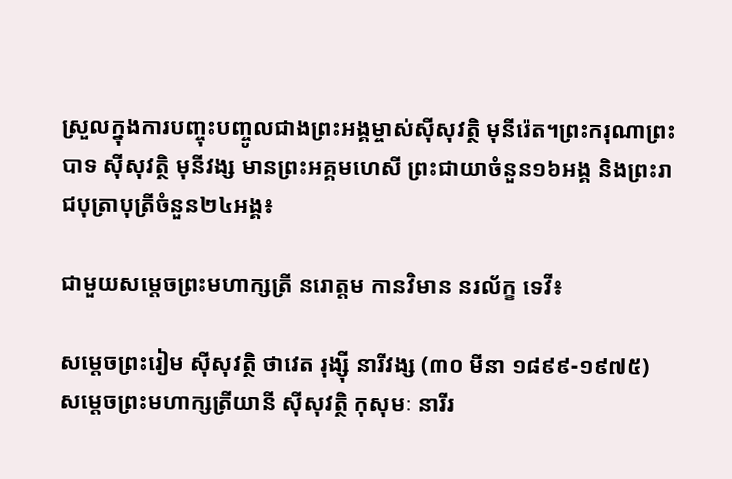ស្រួលក្នុងការបញ្ចុះបញ្ចូលជាងព្រះអង្គម្ចាស់ស៊ីសុវត្ថិ មុនីរ៉េត។ព្រះករុណាព្រះបាទ ស៊ីសុវត្ថិ មុនីវង្ស មានព្រះអគ្គមហេសី ព្រះជាយាចំនួន១៦អង្គ និងព្រះរាជបុត្រាបុត្រីចំនួន២៤អង្គ៖

ជាមួយសម្តេចព្រះមហាក្សត្រី នរោត្តម កានវិមាន នរល័ក្ខ ទេវី៖

សម្តេចព្រះរៀម ស៊ីសុវត្ថិ ថាវេត រុង្ស៊ី នារីវង្ស (៣០ មីនា ១៨៩៩-១៩៧៥)
សម្តេចព្រះមហាក្សត្រីយានី ស៊ីសុវត្ថិ កុសុមៈ នារីរ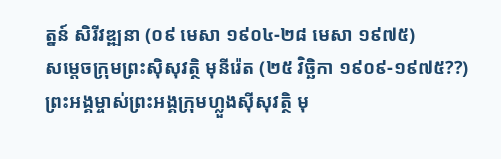ត្នន៍ សិរីវឌ្ឍនា (០៩ មេសា ១៩០៤-២៨ មេសា ១៩៧៥)
សម្តេចក្រុមព្រះស៊ិសុវត្ថិ មុនីរ៉េត (២៥ វិច្ឆិកា ១៩០៩-១៩៧៥??)
ព្រះអង្គម្ចាស់ព្រះអង្គក្រុមហ្លួងស៊ីសុវត្ថិ មុ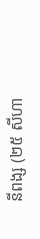នីពង្ស (២៥ សីហា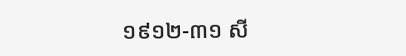១៩១២-៣១ សី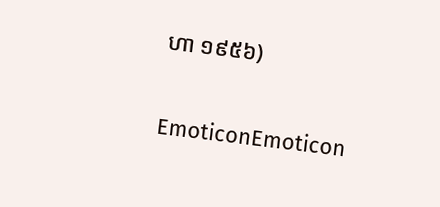ហា ១៩៥៦)


EmoticonEmoticon